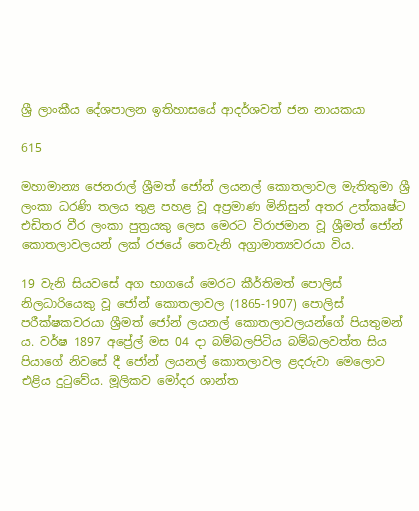ශ්‍රී ලාංකීය දේශපාලන ඉතිහාසයේ ආදර්ශවත් ජන නායකයා

615

මහාමාන්‍ය ජෙනරාල් ශ්‍රීමත් ජෝන් ලයනල් කොතලාවල මැතිතුමා ශ්‍රී ලංකා ධරණි තලය තුළ පහළ වූ අප්‍රමාණ මිනිසුන් අතර උත්කෘෂ්ට එඩිතර වීර ලංකා පුත්‍රයකු ලෙස මෙරට විරාජමාන වූ ශ්‍රීමත් ජෝන් කොතලාවලයන් ලක් රජයේ තෙවැනි අග්‍රාමාත්‍යවරයා විය.

19 වැනි සියවසේ අග භාගයේ මෙරට කීර්තිමත් පොලිස් නිලධාරියෙකු වූ ජෝන් කොතලාවල (1865-1907) පොලිස් පරීක්ෂකවරයා ශ්‍රීමත් ජෝන් ලයනල් කොතලාවලයන්ගේ පියතුමන් ය. වර්ෂ 1897 අප්‍රේල් මස 04 දා බම්බලපිටිය බම්බලවත්ත සිය පියාගේ නිවසේ දී ජෝන් ලයනල් කොතලාවල ළදරුවා මෙලොව එළිය දුටුවේය. මූලිකව මෝදර ශාන්ත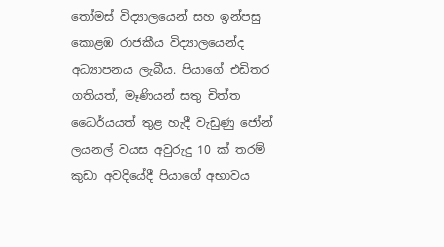තෝමස් විද්‍යාලයෙන් සහ ඉන්පසු කොළඹ රාජකීය විද්‍යාලයෙන්ද අධ්‍යාපනය ලැබීය. පියාගේ එඩිතර ගතියත්, මෑණියන් සතු චිත්ත ධෛර්යයත් තුළ හැදී වැඩුණු ජෝන් ලයනල් වයස අවුරුදු 10 ක් තරම් කුඩා අවදියේදී පියාගේ අභාවය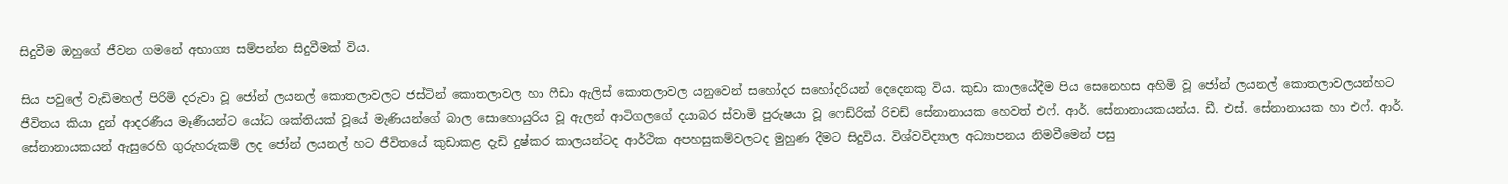සිදුවීම ඔහුගේ ජීවන ගමනේ අභාග්‍ය සම්පන්න සිදුවීමක් විය.

සිය පවුලේ වැඩිමහල් පිරිමි දරුවා වූ ජෝන් ලයනල් කොතලාවලට ජස්ටින් කොතලාවල හා ෆීඩා ඇලිස් කොතලාවල යනුවෙන් සහෝදර සහෝදරියන් දෙදෙනකු විය. කුඩා කාලයේදීම පිය සෙනෙහස අහිමි වූ ජෝන් ලයනල් කොතලාවලයන්හට ජීවිතය කියා දුන් ආදරණීය මෑණීයන්ට යෝධ ශක්තියක් වූයේ මැණියන්ගේ බාල සොහොයුරිය වූ ඇලන් ආටිගලගේ දයාබර ස්වාමි පුරුෂයා වූ ෆෙඩ්රික් රිචඩ් සේනානායක හෙවත් එෆ්. ආර්. සේනානායකයන්ය. ඩී. එස්. සේනානායක හා එෆ්. ආර්. සේනානායකයන් ඇසුරෙහි ගුරුහරුකම් ලද ජෝන් ලයනල් හට ජීවිතයේ කුඩාකළ දැඩි දුෂ්කර කාලයන්ටද ආර්ථික අපහසුකම්වලටද මුහුණ දීමට සිදුවිය. විශ්වවිද්‍යාල අධ්‍යාපනය නිමවීමෙන් පසු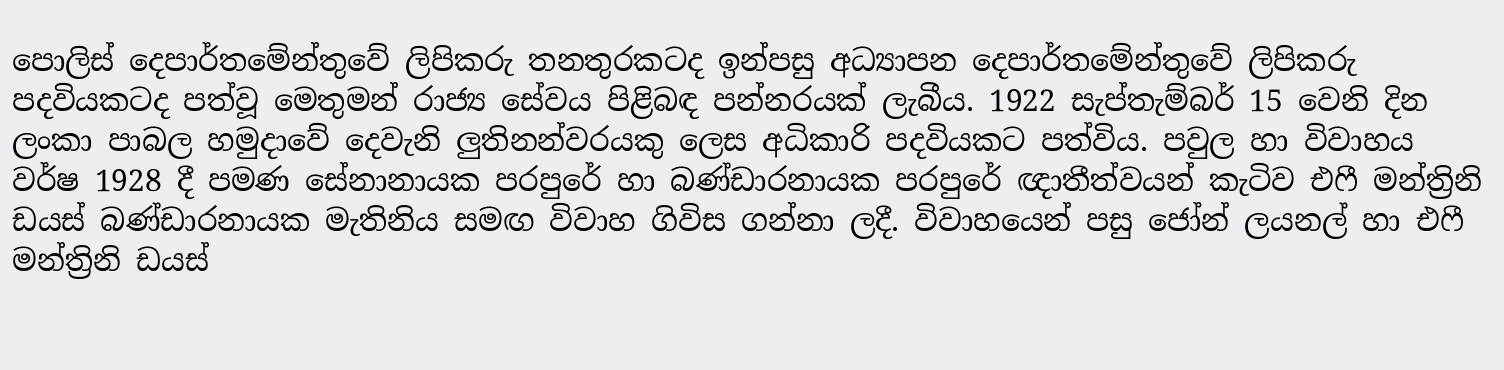පොලිස් දෙපාර්තමේන්තුවේ ලිපිකරු තනතුරකටද ඉන්පසු අධ්‍යාපන දෙපාර්තමේන්තුවේ ලිපිකරු පදවියකටද පත්වූ මෙතුමන් රාජ්‍ය සේවය පිළිබඳ පන්නරයක් ලැබීය. 1922 සැප්තැම්බර් 15 වෙනි දින ලංකා පාබල හමුදාවේ දෙවැනි ලුතිනන්වරයකු ලෙස අධිකාරි පදවියකට පත්විය. පවුල හා විවාහය වර්ෂ 1928 දී පමණ සේනානායක පරපුරේ හා බණ්ඩාරනායක පරපුරේ ඥාතීත්වයන් කැටිව එෆී මන්ත්‍රිනි ඩයස් බණ්ඩාරනායක මැතිනිය සමඟ විවාහ ගිවිස ගන්නා ලදී. විවාහයෙන් පසු ජෝන් ලයනල් හා එෆී මන්ත්‍රිනි ඩයස්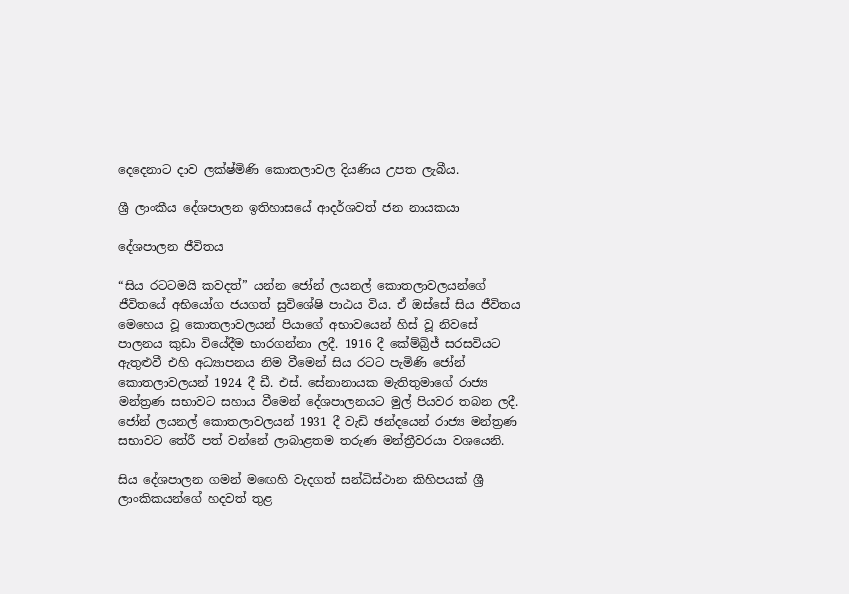දෙදෙනාට දාව ලක්ෂ්මිණි කොතලාවල දියණිය උපත ලැබීය.

ශ්‍රී ලාංකීය දේශපාලන ඉතිහාසයේ ආදර්ශවත් ජන නායකයා

දේශපාලන ජීවිතය

“සිය රටටමයි කවදත්” යන්න ජෝන් ලයනල් කොතලාවලයන්ගේ ජීවිතයේ අභියෝග ජයගත් සුවිශේෂි පාඨය විය. ඒ ඔස්සේ සිය ජීවිතය මෙහෙය වූ කොතලාවලයන් පියාගේ අභාවයෙන් හිස් වූ නිවසේ පාලනය කුඩා වියේදීම භාරගන්නා ලදී. 1916 දී කේම්බ්‍රි‍ජ් සරසවියට ඇතුළුවී එහි අධ්‍යාපනය නිම වීමෙන් සිය රටට පැමිණි ජෝන් කොතලාවලයන් 1924 දී ඩී. එස්. සේනානායක මැතිතුමාගේ රාජ්‍ය මන්ත්‍රණ සභාවට සහාය වීමෙන් දේශපාලනයට මුල් පියවර තබන ලදී. ජෝන් ලයනල් කොතලාවලයන් 1931 දී වැඩි ඡන්දයෙන් රාජ්‍ය මන්ත්‍රණ සභාවට තේරී පත් වන්නේ ලාබාළතම තරුණ මන්ත්‍රීවරයා වශයෙනි.

සිය දේශපාලන ගමන් මඟෙහි වැදගත් සන්ධිස්ථාන කිහිපයක් ශ්‍රී ලාංකිකයන්ගේ හදවත් තුළ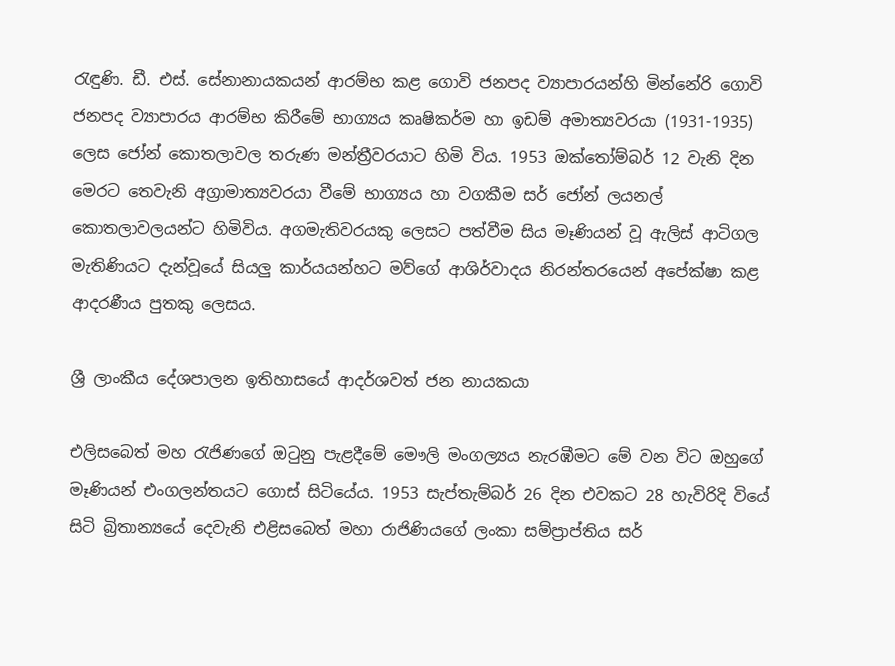රැඳුණි. ඩී. එස්. සේනානායකයන් ආරම්භ කළ ගොවි ජනපද ව්‍යාපාරයන්හි මින්නේරි ගොවි ජනපද ව්‍යාපාරය ආරම්භ කිරීමේ භාග්‍යය කෘෂිකර්ම හා ඉඩම් අමාත්‍යවරයා (1931-1935) ලෙස ජෝන් කොතලාවල තරුණ මන්ත්‍රීවරයාට හිමි විය. 1953 ඔක්තෝම්බර් 12 වැනි දින මෙරට තෙවැනි අග්‍රාමාත්‍යවරයා වීමේ භාග්‍යය හා වගකීම සර් ජෝන් ලයනල් කොතලාවලයන්ට හිමිවිය. අගමැතිවරයකු ලෙසට පත්වීම සිය මෑණියන් වූ ඇලිස් ආටිගල මැතිණියට දැන්වූයේ සියලු කාර්යයන්හට මව්ගේ ආශිර්වාදය නිරන්තරයෙන් අපේක්ෂා කළ ආදරණීය පුතකු ලෙසය.

ශ්‍රී ලාංකීය දේශපාලන ඉතිහාසයේ ආදර්ශවත් ජන නායකයා

එලිසබෙත් මහ රැජිණගේ ඔටුනු පැළදීමේ මෞලි මංගල්‍යය නැරඹීමට මේ වන විට ඔහුගේ මෑණියන් එංගලන්තයට ගොස් සිටියේය. 1953 සැප්තැම්බර් 26 දින එවකට 28 හැවිරිදි වියේ සිටි බ්‍රිතාන්‍යයේ දෙවැනි එළිසබෙත් මහා රාජිණියගේ ලංකා සම්ප්‍රාප්තිය සර්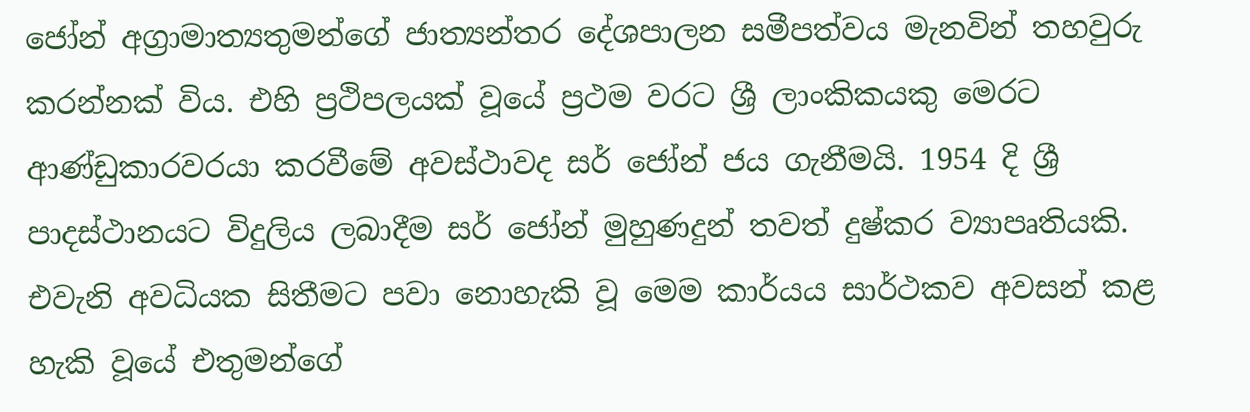ජෝන් අග්‍රාමාත්‍යතුමන්ගේ ජාත්‍යන්තර දේශපාලන සමීපත්වය මැනවින් තහවුරු කරන්නක් විය. එහි ප්‍රථිපලයක් වූයේ ප්‍රථම වරට ශ්‍රී ලාංකිකයකු මෙරට ආණ්ඩුකාරවරයා කරවීමේ අවස්ථාවද සර් ජෝන් ජය ගැනීමයි. 1954 දි ශ්‍රී පාදස්ථානයට විදුලිය ලබාදීම සර් ජෝන් මුහුණදුන් තවත් දුෂ්කර ව්‍යාපෘතියකි. එවැනි අවධියක සිතීමට පවා නොහැකි වූ මෙම කාර්යය සාර්ථකව අවසන් කළ හැකි වූයේ එතුමන්ගේ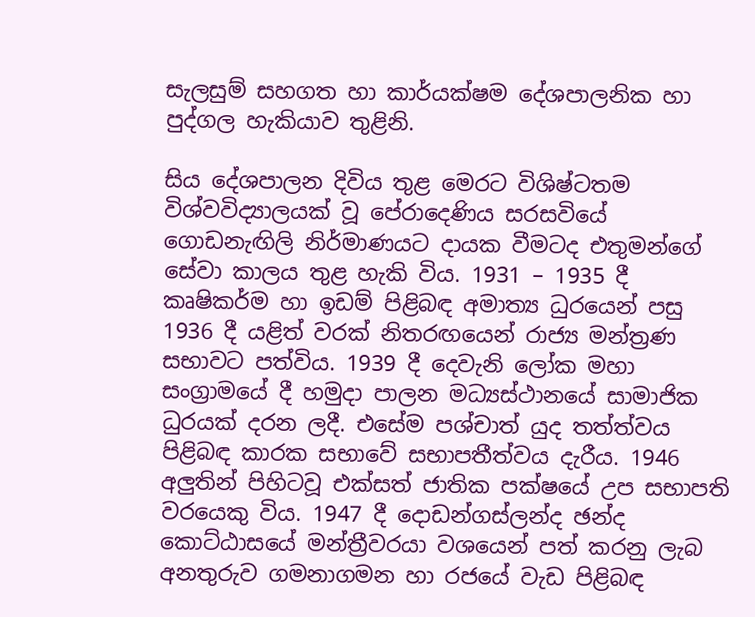සැලසුම් සහගත හා කාර්යක්ෂම දේශපාලනික හා පුද්ගල හැකියාව තුළිනි.

සිය දේශපාලන දිවිය තුළ මෙරට විශිෂ්ටතම විශ්වවිද්‍යාලයක් වූ පේරාදෙණිය සරසවියේ ගොඩනැඟිලි නිර්මාණයට දායක වීමටද එතුමන්ගේ සේවා කාලය තුළ හැකි විය. 1931 – 1935 දී කෘෂිකර්ම හා ඉඩම් පිළිබඳ අමාත්‍ය ධුරයෙන් පසු 1936 දී යළිත් වරක් නිතරඟයෙන් රාජ්‍ය මන්ත්‍රණ සභාවට පත්විය. 1939 දී දෙවැනි ලෝක මහා සංග්‍රාමයේ දී හමුදා පාලන මධ්‍යස්ථානයේ සාමාජික ධුරයක් දරන ලදී. එසේම පශ්චාත් යුද තත්ත්වය පිළිබඳ කාරක සභාවේ සභාපතීත්වය දැරීය. 1946 අලුතින් පිහිටවූ එක්සත් ජාතික පක්ෂයේ උප සභාපති වරයෙකු විය. 1947 දී දොඩන්ගස්ලන්ද ඡන්ද කොට්ඨාසයේ මන්ත්‍රීවරයා වශයෙන් පත් කරනු ලැබ අනතුරුව ගමනාගමන හා රජයේ වැඩ පිළිබඳ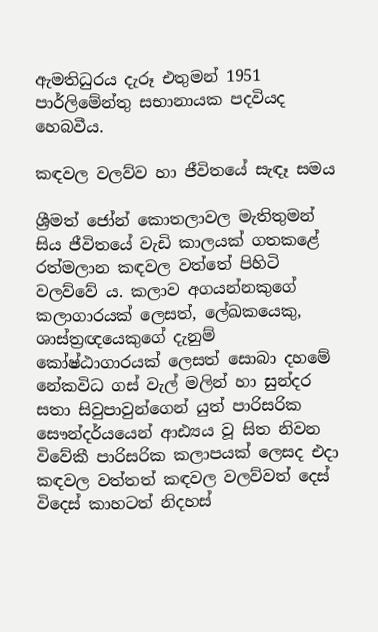ඇමතිධුරය දැරූ එතුමන් 1951 පාර්ලිමේන්තු සභානායක පදවියද හෙබවීය.

කඳවල වලව්ව හා ජීවිතයේ සැඳෑ සමය

ශ්‍රීමත් ජෝන් කොතලාවල මැතිතුමන් සිය ජීවිතයේ වැඩි කාලයක් ගතකළේ රත්මලාන කඳවල වත්තේ පිහිටි වලව්වේ ය. කලාව අගයන්නකුගේ කලාගාරයක් ලෙසත්, ලේඛකයෙකු, ශාස්ත්‍රඥයෙකුගේ දැනුම් කෝෂ්ඨාගාරයක් ලෙසත් සොබා දහමේ නේකවිධ ගස් වැල් මලින් හා සුන්දර සතා සිවුපාවුන්ගෙන් යුත් පාරිසරික සෞන්දර්යයෙන් ආඪ්‍යය වූ සිත නිවන විවේකී පාරිසරික කලාපයක් ලෙසද එදා කඳවල වත්තත් කඳවල වලව්වත් දෙස් විදෙස් කාහටත් නිදහස්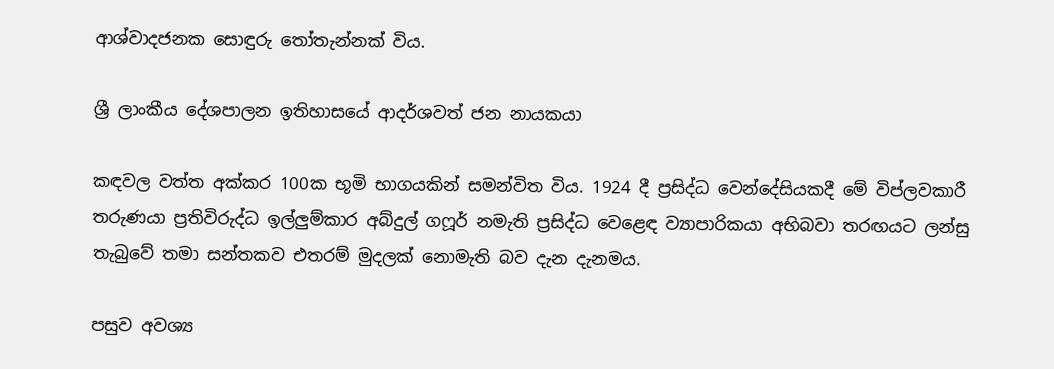ආශ්වාදජනක සොඳුරු තෝතැන්නක් විය.

ශ්‍රී ලාංකීය දේශපාලන ඉතිහාසයේ ආදර්ශවත් ජන නායකයා

කඳවල වත්ත අක්කර 100ක භූමි භාගයකින් සමන්විත විය. 1924 දී ප්‍රසිද්ධ වෙන්දේසියකදී මේ විප්ලවකාරී තරුණයා ප්‍රතිවිරුද්ධ ඉල්ලුම්කාර අබ්දුල් ගෆූර් නමැති ප්‍රසිද්ධ වෙළෙඳ ව්‍යාපාරිකයා අභිබවා තරඟයට ලන්සු තැබුවේ තමා සන්තකව එතරම් මුදලක් නොමැති බව දැන දැනමය.

පසුව අවශ්‍ය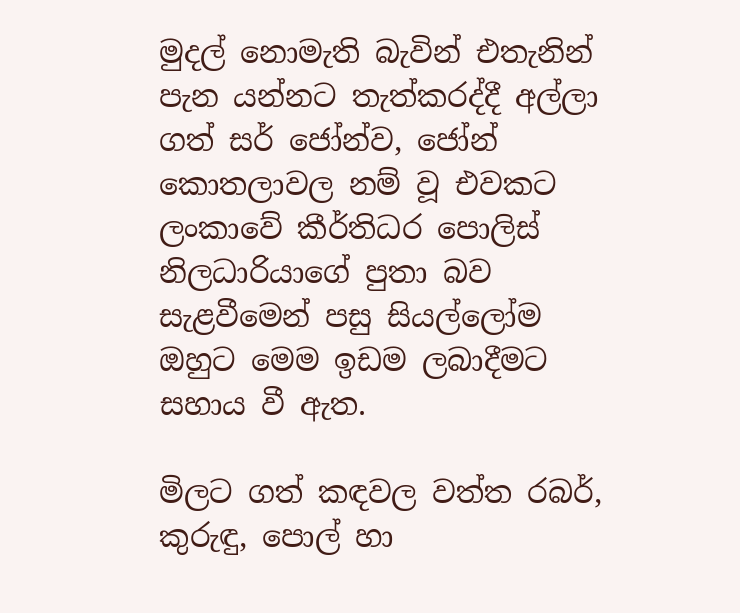මුදල් නොමැති බැවින් එතැනින් පැන යන්නට තැත්කරද්දී අල්ලා ගත් සර් ජෝන්ව, ජෝන් කොතලාවල නම් වූ එවකට ලංකාවේ කීර්තිධර පොලිස් නිලධාරියාගේ පුතා බව සැළවීමෙන් පසු සියල්ලෝම ඔහුට මෙම ඉඩම ලබාදීමට සහාය වී ඇත.

මිලට ගත් කඳවල වත්ත රබර්, කුරුඳු, පොල් හා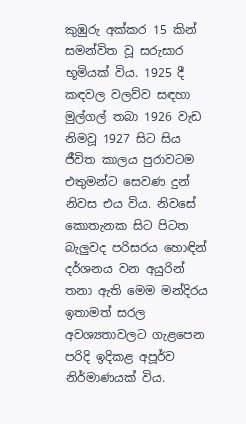කුඹුරු අක්කර 15 කින් සමන්විත වූ සරුසාර භූමියක් විය. 1925 දී කඳවල වලව්ව සඳහා මුල්ගල් තබා 1926 වැඩ නිමවූ 1927 සිට සිය ජීවිත කාලය පුරාවටම එතුමන්ට සෙවණ දුන් නිවස එය විය. නිවසේ කොතැනක සිට පිටත බැලුවද පරිසරය හොඳින් දර්ශනය වන අයුරින් තනා ඇති මෙම මන්දිරය ඉතාමත් සරල අවශ්‍යතාවලට ගැළපෙන පරිදි ඉදිකළ අපූර්ව නිර්මාණයක් විය.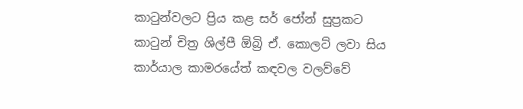කාටුන්වලට ප්‍රිය කළ සර් ජෝන් සුප්‍රකට කාටුන් චිත්‍ර ශිල්පී ඕබ්‍රි ඒ. කොලට් ලවා සිය කාර්යාල කාමරයේත් කඳවල වලව්වේ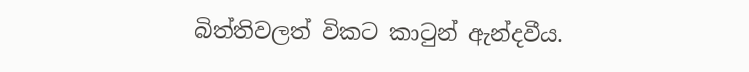බිත්තිවලත් විකට කාටුන් ඇන්දවීය.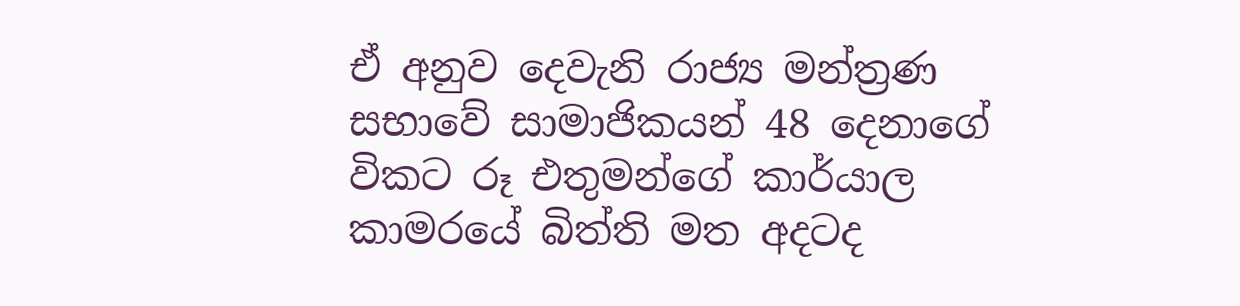ඒ අනුව දෙවැනි රාජ්‍ය මන්ත්‍රණ සභාවේ සාමාජිකයන් 48 දෙනාගේ විකට රූ එතුමන්ගේ කාර්යාල කාමරයේ බිත්ති මත අදටද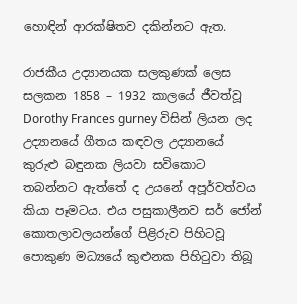හොඳින් ආරක්ෂිතව දකින්නට ඇත.

රාජකීය උද්‍යානයක සලකුණක් ලෙස සලකන 1858 – 1932 කාලයේ ජීවත්වූ Dorothy Frances gurney විසින් ලියන ලද උද්‍යානයේ ගීතය කඳවල උද්‍යානයේ කුරුළු බඳුනක ලියවා සවිකොට තබන්නට ඇත්තේ ද උයනේ අපූර්වත්වය කියා පෑමටය. එය පසුකාලීනව සර් ජෝන් කොතලාවලයන්ගේ පිළිරුව පිහිටවූ පොකුණ මධ්‍යයේ කුළුනක පිහිටුවා තිබූ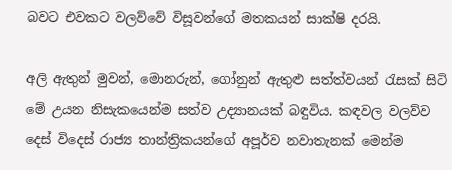බවට එවකට වලව්වේ විසූවන්ගේ මතකයන් සාක්ෂි දරයි.

අලි ඇතුන් මුවන්, මොනරුන්, ගෝනුන් ඇතුළු සත්ත්වයන් රැසක් සිටි මේ උයන නිසැකයෙන්ම සත්ව උද්‍යානයක් බඳුවිය. කඳවල වලව්ව දෙස් විදෙස් රාජ්‍ය තාන්ත්‍රිකයන්ගේ අපූර්ව නවාතැනක් මෙන්ම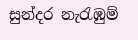සුන්දර නැරැඹුම්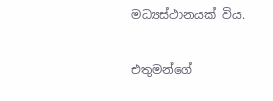මධ්‍යස්ථානයක් විය.

එතුමන්ගේ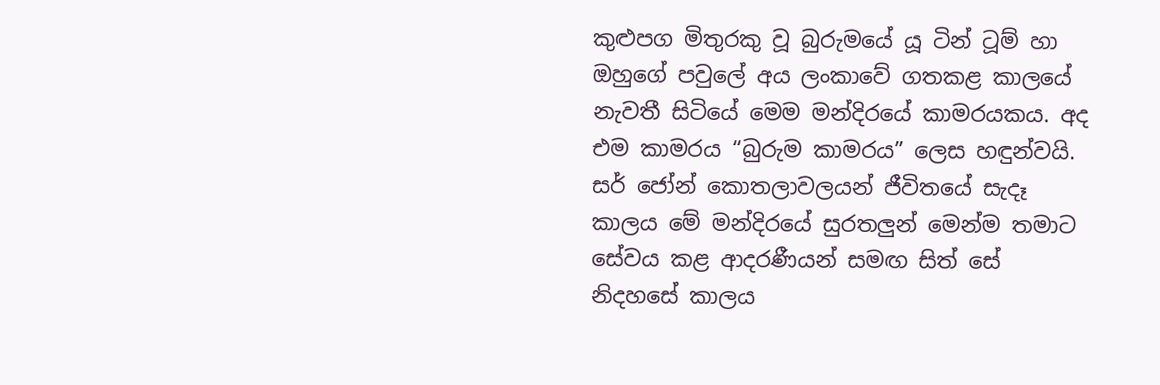කුළුපග මිතුරකු වූ බුරුමයේ යූ ටින් ටූම් හා ඔහුගේ පවුලේ අය ලංකාවේ ගතකළ කාලයේ නැවතී සිටියේ මෙම මන්දිරයේ කාමරයකය. අද එම කාමරය “බුරුම කාමරය” ලෙස හඳුන්වයි. සර් ජෝන් කොතලාවලයන් ජීවිතයේ සැදෑ කාලය මේ මන්දිරයේ සුරතලුන් මෙන්ම තමාට සේවය කළ ආදරණීයන් සමඟ සිත් සේ නිදහසේ කාලය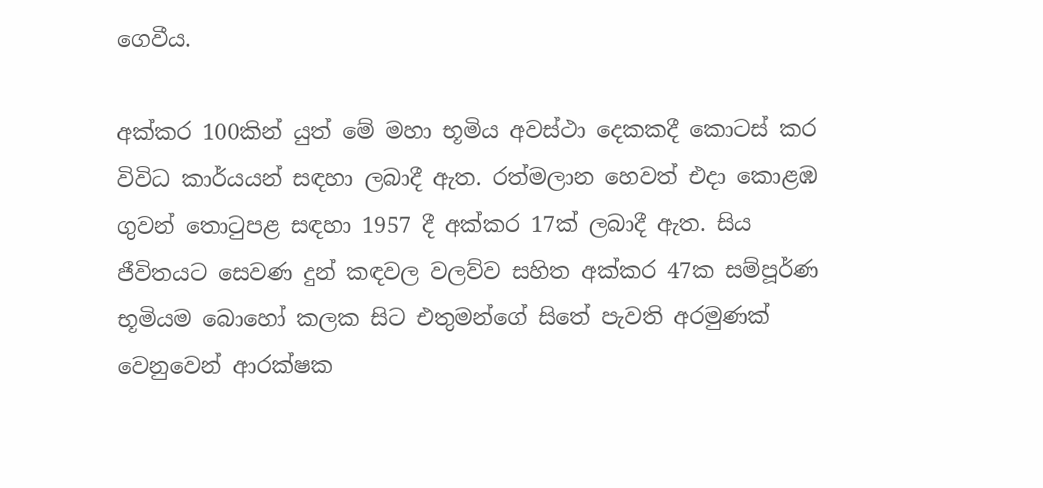ගෙවීය.

අක්කර 100කින් යුත් මේ මහා භූමිය අවස්ථා දෙකකදී කොටස් කර විවිධ කාර්යයන් සඳහා ලබාදී ඇත. රත්මලාන හෙවත් එදා කොළඹ ගුවන් තොටුපළ සඳහා 1957 දී අක්කර 17ක් ලබාදී ඇත. සිය ජීවිතයට සෙවණ දුන් කඳවල වලව්ව සහිත අක්කර 47ක සම්පූර්ණ භූමියම බොහෝ කලක සිට එතුමන්ගේ සිතේ පැවති අරමුණක් වෙනුවෙන් ආරක්ෂක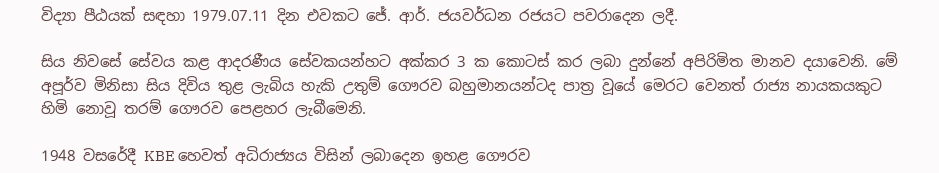විද්‍යා පීඨයක් සඳහා 1979.07.11 දින එවකට ජේ. ආර්. ජයවර්ධන රජයට පවරාදෙන ලදී.

සිය නිවසේ සේවය කළ ආදරණීය සේවකයන්හට අක්කර 3 ක කොටස් කර ලබා දුන්නේ අපිරිමිත මානව දයාවෙනි. මේ අපූර්ව මිනිසා සිය දිවිය තුළ ලැබිය හැකි උතුම් ගෞරව බහුමානයන්ටද පාත්‍ර වූයේ මෙරට වෙනත් රාජ්‍ය නායකයකුට හිමි නොවූ තරම් ගෞරව පෙළහර ලැබීමෙනි.

1948 වසරේදී KBE හෙවත් අධිරාජ්‍යය විසින් ලබාදෙන ඉහළ ගෞරව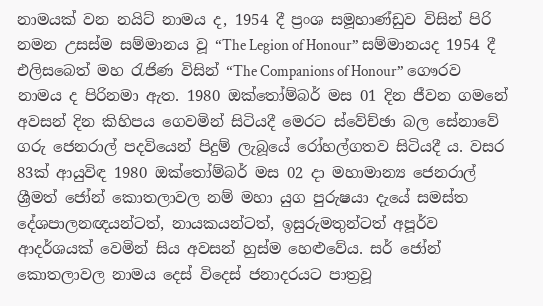නාමයක් වන නයිට් නාමය ද, 1954 දී ප්‍රංශ සමූහාණ්ඩුව විසින් පිරි නමන උසස්ම සම්මානය වූ “The Legion of Honour” සම්මානයද 1954 දී එලිසබෙත් මහ රැජිණ විසින් “The Companions of Honour” ගෞරව නාමය ද පිරිනමා ඇත. 1980 ඔක්තෝම්බර් මස 01 දින ජීවන ගමනේ අවසන් දින කිහිපය ගෙවමින් සිටියදී මෙරට ස්වේච්ඡා බල සේනාවේ ගරු ජෙනරාල් පදවියෙන් පිදුම් ලැබූයේ රෝහල්ගතව සිටියදී ය. වසර 83ක් ආයුවිඳ 1980 ඔක්තෝම්බර් මස 02 දා මහාමාන්‍ය ජෙනරාල් ශ්‍රීමත් ජෝන් කොතලාවල නම් මහා යුග පුරුෂයා දැයේ සමස්ත දේශපාලනඥයන්ටත්, නායකයන්ටත්, ඉසුරුමතුන්ටත් අපූර්ව ආදර්ශයක් වෙමින් සිය අවසන් හුස්ම හෙළුවේය. සර් ජෝන් කොතලාවල නාමය දෙස් විදෙස් ජනාදරයට පාත්‍රවූ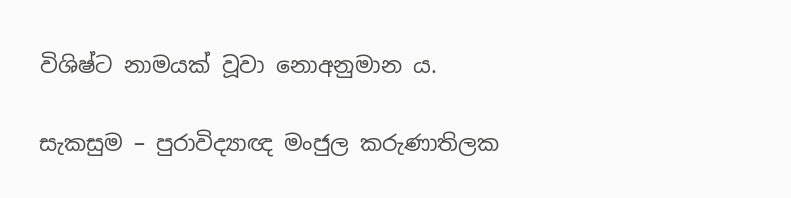විශිෂ්ට නාමයක් වූවා නොඅනුමාන ය.

සැකසුම – පුරාවිද්‍යාඥ මංජුල කරුණාතිලක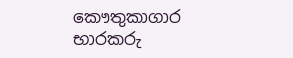කෞතුකාගාර භාරකරු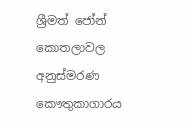ශ්‍රීමත් ජෝන් කොතලාවල අනුස්මරණ කෞතුකාගාරය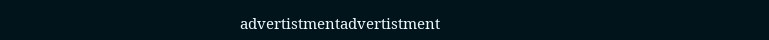advertistmentadvertistment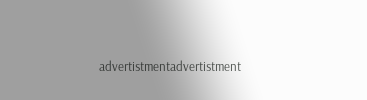advertistmentadvertistment